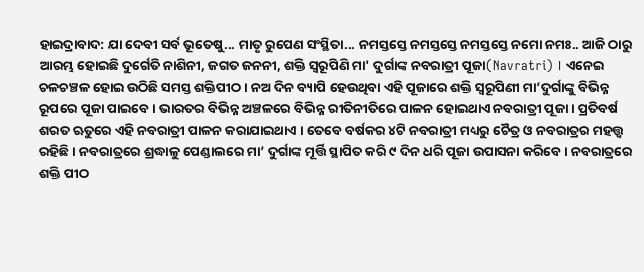ହାଇଦ୍ରାବାଦ: ଯା ଦେବୀ ସର୍ବ ଭୂତେଷୁ... ମାତୃ ରୁପେଣ ସଂସ୍ଥିତା... ନମସ୍ତସ୍ତେ ନମସ୍ତସ୍ତେ ନମସ୍ତସ୍ତେ ନମୋ ନମଃ.. ଆଜି ଠାରୁ ଆରମ୍ଭ ହୋଇଛି ଦୁର୍ଗେତି ନାଶିନୀ, ଜଗତ ଜନନୀ, ଶକ୍ତି ସ୍ବରୂପିଣି ମା' ଦୁର୍ଗାଙ୍କ ନବରାତ୍ରୀ ପୂଜା(Navratri) । ଏନେଇ ଚଳଚଞ୍ଚଳ ହୋଇ ଉଠିଛି ସମସ୍ତ ଶକ୍ତିପୀଠ । ନଅ ଦିନ ବ୍ୟାପି ହେଉଥିବା ଏହି ପୂଜାରେ ଶକ୍ତି ସ୍ବରୂପିଣୀ ମା’ଦୁର୍ଗାଙ୍କୁ ବିଭିନ୍ନ ରୂପରେ ପୂଜା ପାଇବେ । ଭାରତର ବିଭିନ୍ନ ଅଞ୍ଚଳରେ ବିଭିନ୍ନ ରୀତିନୀତିରେ ପାଳନ ହୋଇଥାଏ ନବରାତ୍ରୀ ପୂଜା । ପ୍ରତିବର୍ଷ ଶରତ ଋତୁରେ ଏହି ନବରାତ୍ରୀ ପାଳନ କରାଯାଇଥାଏ । ତେବେ ବର୍ଷକର ୪ଟି ନବରାତ୍ରୀ ମଧ୍ୟରୁ ଚୈତ୍ର ଓ ନବରାତ୍ରର ମହତ୍ତ୍ବ ରହିଛି । ନବରାତ୍ରରେ ଶ୍ରଦ୍ଧାଳୁ ପେଣ୍ଡାଲରେ ମା’ ଦୁର୍ଗାଙ୍କ ମୂର୍ତ୍ତି ସ୍ଥାପିତ କରି ୯ ଦିନ ଧରି ପୂଜା ଉପାସନା କରିବେ । ନବରାତ୍ରରେ ଶକ୍ତି ପୀଠ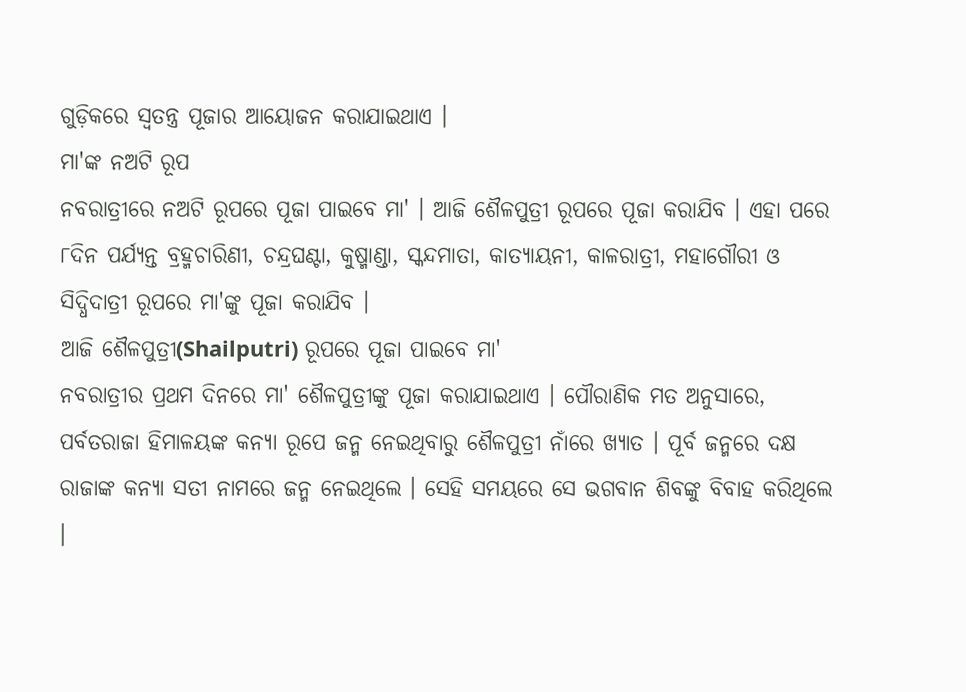ଗୁଡ଼ିକରେ ସ୍ୱତନ୍ତ୍ର ପୂଜାର ଆୟୋଜନ କରାଯାଇଥାଏ ।
ମା'ଙ୍କ ନଅଟି ରୂପ
ନବରାତ୍ରୀରେ ନଅଟି ରୂପରେ ପୂଜା ପାଇବେ ମା' । ଆଜି ଶୈଳପୁତ୍ରୀ ରୂପରେ ପୂଜା କରାଯିବ । ଏହା ପରେ ୮ଦିନ ପର୍ଯ୍ୟନ୍ତ ବ୍ରହ୍ମଚାରିଣୀ, ଚନ୍ଦ୍ରଘଣ୍ଟା, କୁଷ୍ମାଣ୍ଡା, ସ୍କନ୍ଦମାତା, କାତ୍ୟାୟନୀ, କାଳରାତ୍ରୀ, ମହାଗୌରୀ ଓ ସିଦ୍ଧିଦାତ୍ରୀ ରୂପରେ ମା'ଙ୍କୁ ପୂଜା କରାଯିବ ।
ଆଜି ଶୈଳପୁତ୍ରୀ(Shailputri) ରୂପରେ ପୂଜା ପାଇବେ ମା'
ନବରାତ୍ରୀର ପ୍ରଥମ ଦିନରେ ମା' ଶୈଳପୁତ୍ରୀଙ୍କୁ ପୂଜା କରାଯାଇଥାଏ । ପୌରାଣିକ ମତ ଅନୁସାରେ, ପର୍ବତରାଜା ହିମାଳୟଙ୍କ କନ୍ୟା ରୂପେ ଜନ୍ମ ନେଇଥିବାରୁ ଶୈଳପୁତ୍ରୀ ନାଁରେ ଖ୍ୟାତ । ପୂର୍ବ ଜନ୍ମରେ ଦକ୍ଷ ରାଜାଙ୍କ କନ୍ୟା ସତୀ ନାମରେ ଜନ୍ମ ନେଇଥିଲେ । ସେହି ସମୟରେ ସେ ଭଗବାନ ଶିବଙ୍କୁ ବିବାହ କରିଥିଲେ ।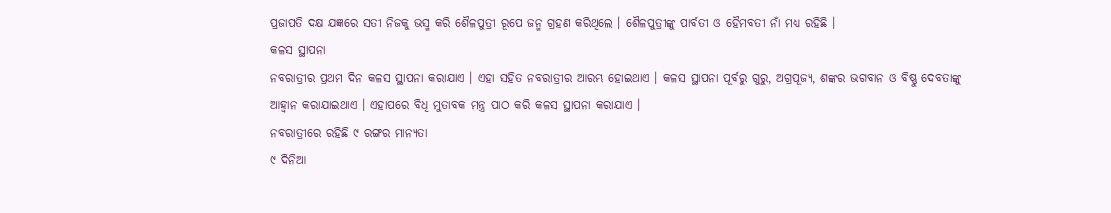ପ୍ରଜାପତି ଦକ୍ଷ ଯଜ୍ଞରେ ସତୀ ନିଜକୁ ଭସ୍ମ କରି ଶୈଳପୁତ୍ରୀ ରୂପେ ଜନ୍ମ ଗ୍ରହଣ କରିଥିଲେ । ଶୈଳପୁତ୍ରୀଙ୍କୁ ପାର୍ବତୀ ଓ ହୈମବତୀ ନାଁ ମଧ୍ୟ ରହିଛି ।
କଳସ ସ୍ଥାପନା
ନବରାତ୍ରୀର ପ୍ରଥମ ଦିନ କଳସ ସ୍ଥାପନା କରାଯାଏ । ଏହା ସହିତ ନବରାତ୍ରୀର ଆରମ୍ଭ ହୋଇଥାଏ । କଳସ ସ୍ଥାପନା ପୂର୍ବରୁ ଗୁରୁ, ଅଗ୍ରପୂଜ୍ୟ, ଶଙ୍କର ଭଗବାନ ଓ ବିଷ୍ଣୁ ଦେବତାଙ୍କୁ ଆହ୍ବାନ କରାଯାଇଥାଏ । ଏହାପରେ ବିଧି ମୁତାବକ ମନ୍ତ୍ର ପାଠ କରି କଳସ ସ୍ଥାପନା କରାଯାଏ ।
ନବରାତ୍ରୀରେ ରହିଛି ୯ ରଙ୍ଗର ମାନ୍ୟତା
୯ ଦିନିଆ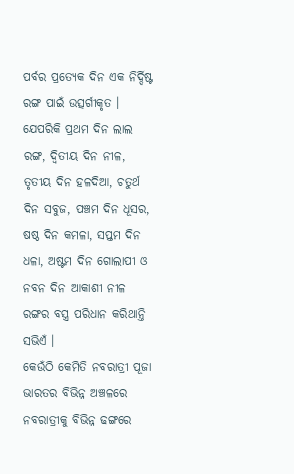ପର୍ବର ପ୍ରତ୍ୟେକ ଦିନ ଏକ ନିର୍ଦ୍ଦିଷ୍ଟ ରଙ୍ଗ ପାଇଁ ଉତ୍ସର୍ଗୀକୃତ । ଯେପରିକି ପ୍ରଥମ ଦିନ ଲାଲ ରଙ୍ଗ, ଦ୍ବିତୀୟ ଦିନ ନୀଳ, ତୃତୀୟ ଦିନ ହଳଦିଆ, ଚତୁର୍ଥ ଦିନ ସବୁଜ, ପଞ୍ଚମ ଦିନ ଧୂସର, ଷଷ୍ଠ ଦିନ କମଳା, ସପ୍ତମ ଦିନ ଧଳା, ଅଷ୍ଟମ ଦିନ ଗୋଲାପୀ ଓ ନବନ ଦିନ ଆକାଶୀ ନୀଳ ରଙ୍ଗର ବସ୍ତ୍ର ପରିଧାନ କରିଥାନ୍ତି ସଭିଏଁ ।
କେଉଁଠି କେମିତି ନବରାତ୍ରୀ ପୂଜା
ଭାରତର ବିଭିନ୍ନ ଅଞ୍ଚଳରେ ନବରାତ୍ରୀକୁ ବିଭିନ୍ନ ଢଙ୍ଗରେ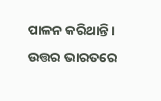ପାଳନ କରିଥାନ୍ତି । ଉତ୍ତର ଭାରତରେ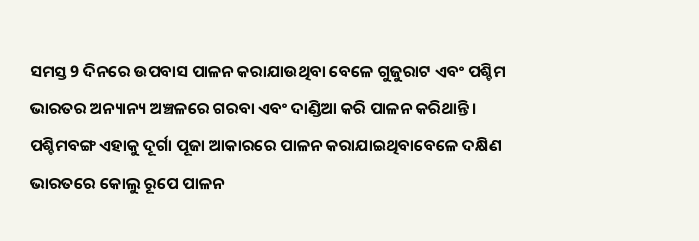ସମସ୍ତ 9 ଦିନରେ ଉପବାସ ପାଳନ କରାଯାଉଥିବା ବେଳେ ଗୁଜୁରାଟ ଏବଂ ପଶ୍ଚିମ ଭାରତର ଅନ୍ୟାନ୍ୟ ଅଞ୍ଚଳରେ ଗରବା ଏବଂ ଦାଣ୍ଡିଆ କରି ପାଳନ କରିଥାନ୍ତି । ପଶ୍ଚିମବଙ୍ଗ ଏହାକୁ ଦୂର୍ଗା ପୂଜା ଆକାରରେ ପାଳନ କରାଯାଇଥିବାବେଳେ ଦକ୍ଷିଣ ଭାରତରେ କୋଲୁ ରୂପେ ପାଳନ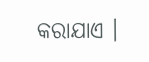କରାଯାଏ ।